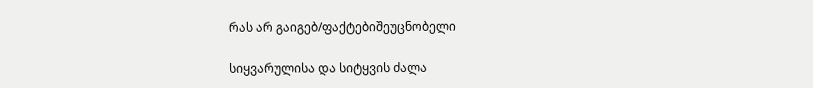რას არ გაიგებ/ფაქტებიშეუცნობელი

სიყვარულისა და სიტყვის ძალა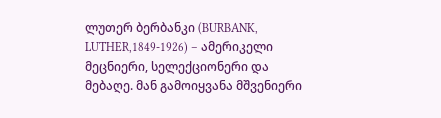ლუთერ ბერბანკი (BURBANK, LUTHER,1849-1926) – ამერიკელი მეცნიერი, სელექციონერი და მებაღე. მან გამოიყვანა მშვენიერი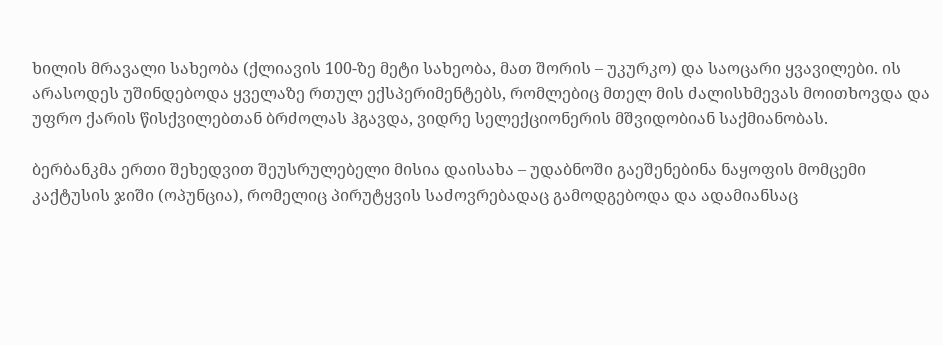ხილის მრავალი სახეობა (ქლიავის 100-ზე მეტი სახეობა, მათ შორის – უკურკო) და საოცარი ყვავილები. ის არასოდეს უშინდებოდა ყველაზე რთულ ექსპერიმენტებს, რომლებიც მთელ მის ძალისხმევას მოითხოვდა და უფრო ქარის წისქვილებთან ბრძოლას ჰგავდა, ვიდრე სელექციონერის მშვიდობიან საქმიანობას.

ბერბანკმა ერთი შეხედვით შეუსრულებელი მისია დაისახა – უდაბნოში გაეშენებინა ნაყოფის მომცემი კაქტუსის ჯიში (ოპუნცია), რომელიც პირუტყვის საძოვრებადაც გამოდგებოდა და ადამიანსაც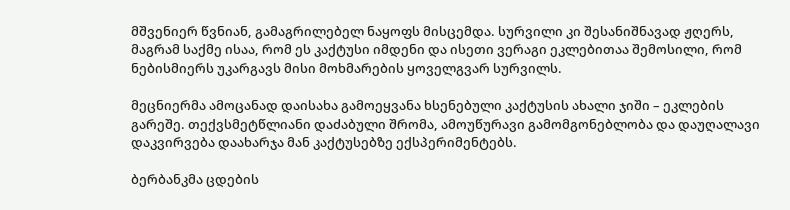მშვენიერ წვნიან, გამაგრილებელ ნაყოფს მისცემდა. სურვილი კი შესანიშნავად ჟღერს, მაგრამ საქმე ისაა, რომ ეს კაქტუსი იმდენი და ისეთი ვერაგი ეკლებითაა შემოსილი, რომ ნებისმიერს უკარგავს მისი მოხმარების ყოველგვარ სურვილს.

მეცნიერმა ამოცანად დაისახა გამოეყვანა ხსენებული კაქტუსის ახალი ჯიში – ეკლების გარეშე. თექვსმეტწლიანი დაძაბული შრომა, ამოუწურავი გამომგონებლობა და დაუღალავი დაკვირვება დაახარჯა მან კაქტუსებზე ექსპერიმენტებს.

ბერბანკმა ცდების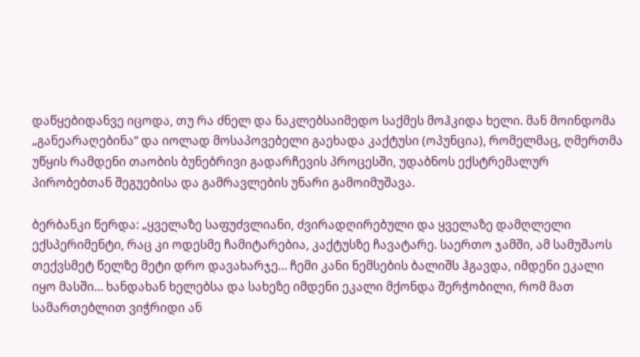დაწყებიდანვე იცოდა, თუ რა ძნელ და ნაკლებსაიმედო საქმეს მოჰკიდა ხელი. მან მოინდომა „განეარაღებინა“ და იოლად მოსაპოვებელი გაეხადა კაქტუსი (ოპუნცია), რომელმაც, ღმერთმა უწყის რამდენი თაობის ბუნებრივი გადარჩევის პროცესში, უდაბნოს ექსტრემალურ პირობებთან შეგუებისა და გამრავლების უნარი გამოიმუშავა.

ბერბანკი წერდა: „ყველაზე საფუძვლიანი, ძვირადღირებული და ყველაზე დამღლელი ექსპერიმენტი, რაც კი ოდესმე ჩამიტარებია, კაქტუსზე ჩავატარე. საერთო ჯამში, ამ სამუშაოს თექვსმეტ წელზე მეტი დრო დავახარჯე… ჩემი კანი ნემსების ბალიშს ჰგავდა, იმდენი ეკალი იყო მასში… ხანდახან ხელებსა და სახეზე იმდენი ეკალი მქონდა შერჭობილი, რომ მათ სამართებლით ვიჭრიდი ან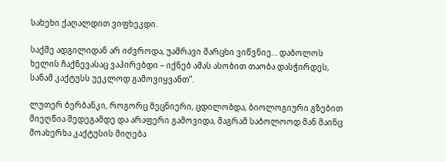სახეხი ქაღალდით ვიფხეკდი.

საქმე ადგილიდან არ იძვროდა, უამრავი მარცხი ვიწვნიე… დაბოლოს ხელის ჩაქნევასაც ვაპირებდი – იქნებ ამას ასობით თაობა დასჭირდეს, სანამ კაქტუსს უეკლოდ გამოვიყვანთ“.

ლუთერ ბერბანკი, როგორც მეცნიერი, ცდილობდა, ბიოლოგიური გზებით მიეღწია შედეგამდე და არაფერი გამოვიდა, მაგრამ საბოლოოდ მან მაინც მოახერხა კაქტუსის მიღება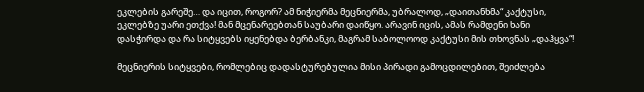ეკლების გარეშე… და იცით, როგორ? ამ ნიჭიერმა მეცნიერმა, უბრალოდ, „დაითანხმა“ კაქტუსი, ეკლებზე უარი ეთქვა! მან მცენარეებთან საუბარი დაიწყო. არავინ იცის, ამას რამდენი ხანი დასჭირდა და რა სიტყვებს იყენებდა ბერბანკი, მაგრამ საბოლოოდ კაქტუსი მის თხოვნას „დაჰყვა“!

მეცნიერის სიტყვები, რომლებიც დადასტურებულია მისი პირადი გამოცდილებით, შეიძლება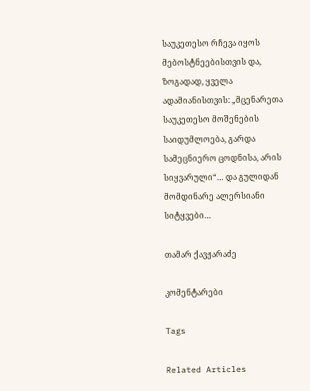საუკეთესო რჩევა იყოს მებოსტნეებისთვის და, ზოგადად, ყველა ადამიანისთვის: „მცენარეთა საუკეთესო მოშენების საიდუმლოება, გარდა სამეცნიერო ცოდნისა, არის სიყვარული“… და გულიდან მომდინარე ალერსიანი სიტყვები…

თამარ ქავჟარაძე

კომენტარები

Tags

Related Articles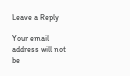Leave a Reply

Your email address will not be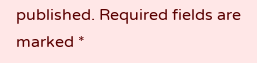published. Required fields are marked *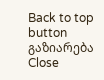Back to top button
გაზიარება
Close